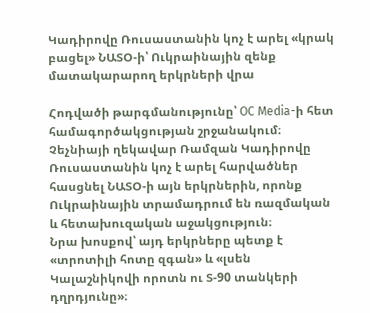Կադիրովը Ռուսաստանին կոչ է արել «կրակ բացել» ՆԱՏՕ-ի՝ Ուկրաինային զենք մատակարարող երկրների վրա

Հոդվածի թարգմանությունը՝ OC Media-ի հետ համագործակցության շրջանակում։
Չեչնիայի ղեկավար Ռամզան Կադիրովը Ռուսաստանին կոչ է արել հարվածներ հասցնել ՆԱՏՕ-ի այն երկրներին, որոնք Ուկրաինային տրամադրում են ռազմական և հետախուզական աջակցություն։
Նրա խոսքով՝ այդ երկրները պետք է «տրոտիլի հոտը զգան» և «լսեն Կալաշնիկովի որոտն ու Տ-90 տանկերի դղրդյունը»։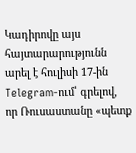Կադիրովը այս հայտարարությունն արել է հուլիսի 17-ին Telegram-ում՝ գրելով, որ Ռուսաստանը «պետք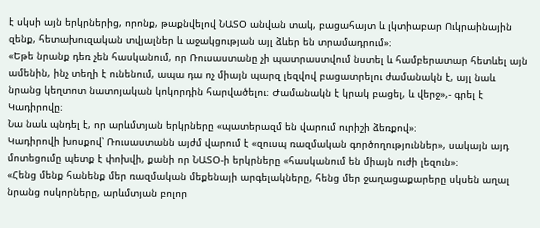է սկսի այն երկրներից, որոնք, թաքնվելով ՆԱՏՕ անվան տակ, բացահայտ և լկտիաբար Ուկրաինային զենք, հետախուզական տվյալներ և աջակցության այլ ձևեր են տրամադրում»։
«Եթե նրանք դեռ չեն հասկանում, որ Ռուսաստանը չի պատրաստվում նստել և համբերատար հետևել այն ամենին, ինչ տեղի է ունենում, ապա դա ոչ միայն պարզ լեզվով բացատրելու ժամանակն է, այլ նաև նրանց կեղտոտ նատոյական կոկորդին հարվածելու։ Ժամանակն է կրակ բացել, և վերջ»,- գրել է Կադիրովը։
Նա նաև պնդել է, որ արևմտյան երկրները «պատերազմ են վարում ուրիշի ձեռքով»։
Կադիրովի խոսքով՝ Ռուսաստանն այժմ վարում է «զուսպ ռազմական գործողություններ», սակայն այդ մոտեցումը պետք է փոխվի, քանի որ ՆԱՏՕ-ի երկրները «հասկանում են միայն ուժի լեզուն»։
«Հենց մենք հանենք մեր ռազմական մեքենայի արգելակները, հենց մեր ջաղացաքարերը սկսեն աղալ նրանց ոսկորները, արևմտյան բոլոր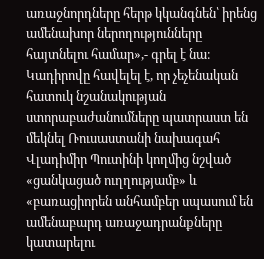առաջնորդները հերթ կկանգնեն՝ իրենց ամենախոր ներողությունները հայտնելու համար»,- գրել է նա։
Կադիրովը հավելել է, որ չեչենական հատուկ նշանակության ստորաբաժանումները պատրաստ են մեկնել Ռուսաստանի նախագահ Վլադիմիր Պուտինի կողմից նշված «ցանկացած ուղղությամբ» և «բառացիորեն անհամբեր սպասում են ամենաբարդ առաջադրանքները կատարելու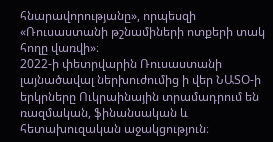հնարավորությանը», որպեսզի «Ռուսաստանի թշնամիների ոտքերի տակ հողը վառվի»։
2022-ի փետրվարին Ռուսաստանի լայնածավալ ներխուժումից ի վեր ՆԱՏՕ-ի երկրները Ուկրաինային տրամադրում են ռազմական, ֆինանսական և հետախուզական աջակցություն։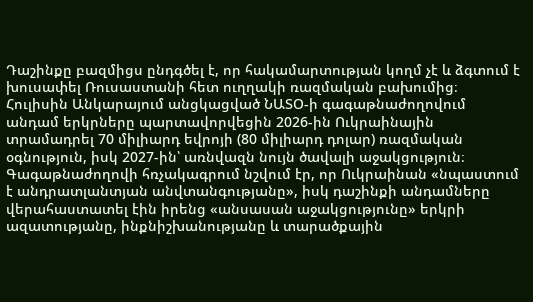Դաշինքը բազմիցս ընդգծել է, որ հակամարտության կողմ չէ և ձգտում է խուսափել Ռուսաստանի հետ ուղղակի ռազմական բախումից։
Հուլիսին Անկարայում անցկացված ՆԱՏՕ-ի գագաթնաժողովում անդամ երկրները պարտավորվեցին 2026-ին Ուկրաինային տրամադրել 70 միլիարդ եվրոյի (80 միլիարդ դոլար) ռազմական օգնություն, իսկ 2027-ին՝ առնվազն նույն ծավալի աջակցություն։
Գագաթնաժողովի հռչակագրում նշվում էր, որ Ուկրաինան «նպաստում է անդրատլանտյան անվտանգությանը», իսկ դաշինքի անդամները վերահաստատել էին իրենց «անսասան աջակցությունը» երկրի ազատությանը, ինքնիշխանությանը և տարածքային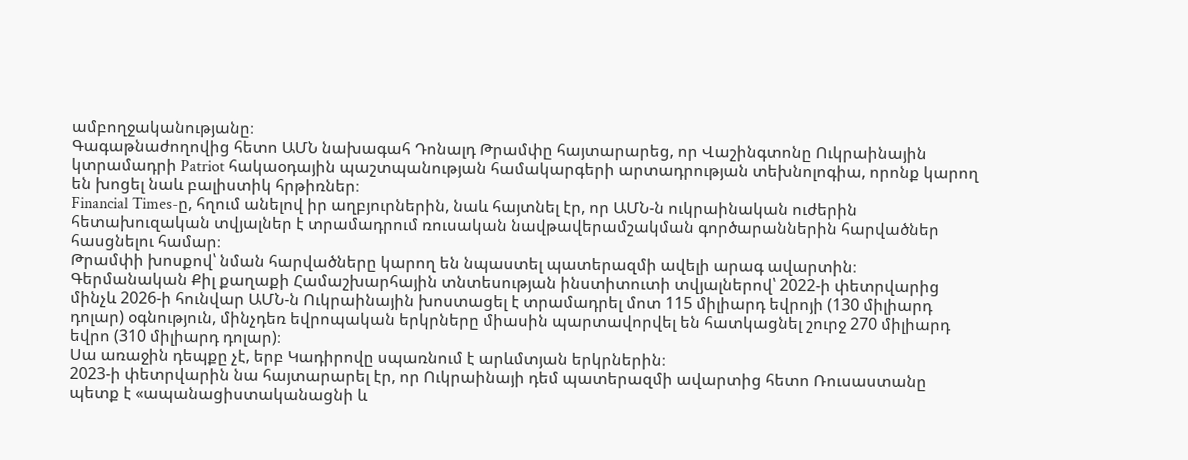ամբողջականությանը։
Գագաթնաժողովից հետո ԱՄՆ նախագահ Դոնալդ Թրամփը հայտարարեց, որ Վաշինգտոնը Ուկրաինային կտրամադրի Patriot հակաօդային պաշտպանության համակարգերի արտադրության տեխնոլոգիա, որոնք կարող են խոցել նաև բալիստիկ հրթիռներ։
Financial Times-ը, հղում անելով իր աղբյուրներին, նաև հայտնել էր, որ ԱՄՆ-ն ուկրաինական ուժերին հետախուզական տվյալներ է տրամադրում ռուսական նավթավերամշակման գործարաններին հարվածներ հասցնելու համար։
Թրամփի խոսքով՝ նման հարվածները կարող են նպաստել պատերազմի ավելի արագ ավարտին։
Գերմանական Քիլ քաղաքի Համաշխարհային տնտեսության ինստիտուտի տվյալներով՝ 2022-ի փետրվարից մինչև 2026-ի հունվար ԱՄՆ-ն Ուկրաինային խոստացել է տրամադրել մոտ 115 միլիարդ եվրոյի (130 միլիարդ դոլար) օգնություն, մինչդեռ եվրոպական երկրները միասին պարտավորվել են հատկացնել շուրջ 270 միլիարդ եվրո (310 միլիարդ դոլար)։
Սա առաջին դեպքը չէ, երբ Կադիրովը սպառնում է արևմտյան երկրներին։
2023-ի փետրվարին նա հայտարարել էր, որ Ուկրաինայի դեմ պատերազմի ավարտից հետո Ռուսաստանը պետք է «ապանացիստականացնի և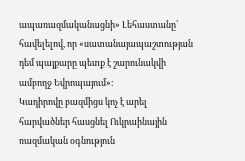ապառազմականացնի» Լեհաստանը՝ հավելելով, որ «սատանայապաշտության դեմ պայքարը պետք է շարունակվի ամբողջ Եվրոպայում»։
Կադիրովը բազմիցս կոչ է արել հարվածներ հասցնել Ուկրաինային ռազմական օգնություն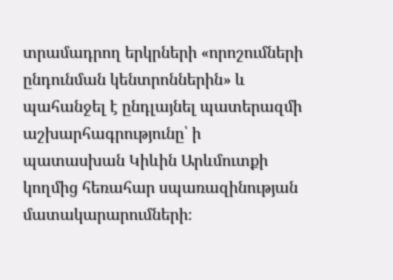տրամադրող երկրների «որոշումների ընդունման կենտրոններին» և պահանջել է ընդլայնել պատերազմի աշխարհագրությունը՝ ի պատասխան Կիևին Արևմուտքի կողմից հեռահար սպառազինության մատակարարումների։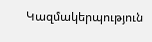Կազմակերպություն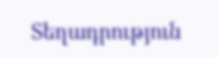Տեղադրություն